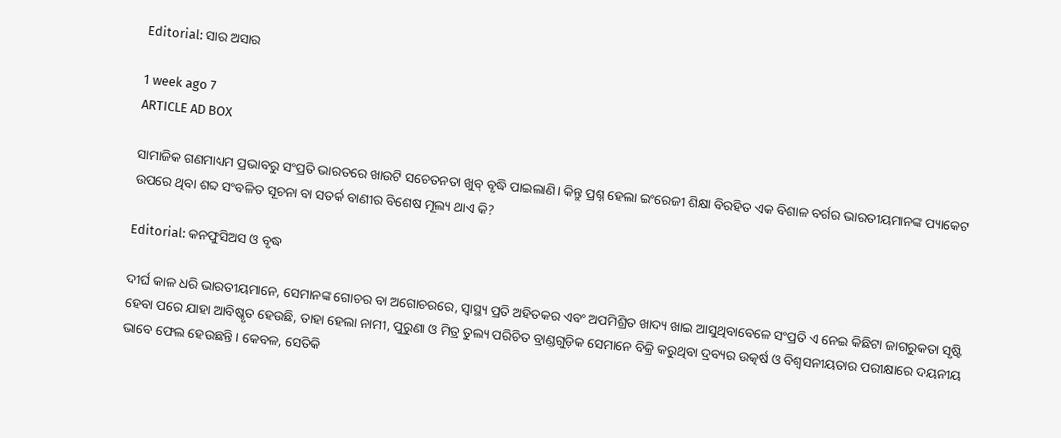Editorial: ସାର ଅସାର

1 week ago 7
ARTICLE AD BOX

ସାମାଜିକ ଗଣମାଧ୍ୟମ ପ୍ରଭାବରୁ ସଂପ୍ରତି ଭାରତରେ ଖାଉଟି ସଚେତନତା ଖୁବ୍‌ ବୃଦ୍ଧି ପାଇଲାଣି। କିନ୍ତୁ ପ୍ରଶ୍ନ ହେଲା ଇଂରେଜୀ ଶିକ୍ଷା ବିରହିତ ଏକ ବିଶାଳ ବର୍ଗର ଭାରତୀୟମାନଙ୍କ ପ୍ୟାକେଟ ଉପରେ ଥିବା ଶବ୍ଦ ସଂବଳିତ ସୂଚନା ବା ସତର୍କ ବାଣୀର ବିଶେଷ ମୂଲ୍ୟ ଥାଏ କି?

Editorial: କନଫୁସିଅସ ଓ ବୃଦ୍ଧ

ଦୀର୍ଘ କାଳ ଧରି ଭାରତୀୟମାନେ, ସେମାନଙ୍କ ଗୋଚର ବା ଅଗୋଚରରେ, ସ୍ବାସ୍ଥ୍ୟ ପ୍ରତି ଅହିତକର ଏବଂ ଅପମିଶ୍ରିତ ଖାଦ୍ୟ ଖାଇ ଆସୁଥିବାବେଳେ ସଂପ୍ରତି ଏ ନେଇ କିଛିଟା ଜାଗରୁକତା‌ ସୃଷ୍ଟି ହେବା ପରେ ଯାହା ଆବିଷ୍କୃତ ହେଉଛି, ତାହା ହେଲା ନାମୀ, ପୁରୁଣା ଓ ମିତ୍ର ତୁଲ୍ୟ ପରିଚିତ ବ୍ରାଣ୍ଡଗୁଡ଼ିକ ସେମାନେ ବିକ୍ରି କରୁଥିବା ଦ୍ରବ୍ୟର ଉତ୍କର୍ଷ ଓ ବିଶ୍ବସନୀୟତାର ପରୀକ୍ଷାରେ ଦୟନୀୟ ଭାବେ ଫେଲ ହେଉଛନ୍ତି। କେବଳ, ସେତିକି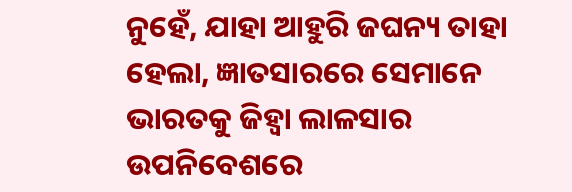ନୁହେଁ, ଯାହା ଆହୁରି ଜଘନ୍ୟ ତାହା ହେଲା, ଜ୍ଞାତସାରରେ ସେମାନେ ଭାରତକୁ ଜିହ୍ବା ଲାଳସାର ଉପନିବେଶରେ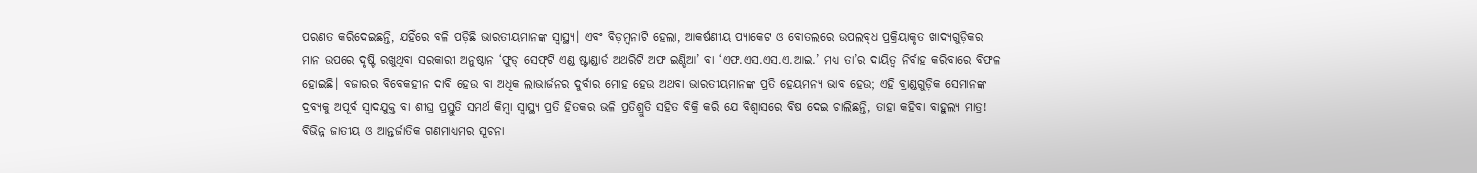ପରଣତ କରିଦେଇଛନ୍ତି, ଯହିଁରେ ବଳି ପଡ଼ିଛି ଭାରତୀୟମାନଙ୍କ ସ୍ବାସ୍ଥ୍ୟ। ଏବଂ ବିଡ଼ମ୍ବନାଟି ହେଲା, ଆକର୍ଷଣୀୟ ପ୍ୟାକେଟ ଓ ବୋତଲରେ ଉପଲବ୍‌ଧ ପ୍ରକ୍ରିୟାକୃତ ଖାଦ୍ୟଗୁଡ଼ିକର ମାନ ଉପରେ ଦୃଷ୍ଟି ରଖୁଥିବା ସରକାରୀ ଅନୁଷ୍ଠାନ ‘ଫୁଡ୍‌ ସେଫ୍‌ଟି ଏଣ୍ଡ ଷ୍ଟାଣ୍ଡାର୍ଡ ଅଥରିଟି ଅଫ ଇଣ୍ଡିଆ’ ବା ‘ଏଫ.ଏସ.ଏସ.ଏ.ଆଇ.’ ମଧ୍ୟ ତା’ର ଦାୟିତ୍ବ ନିର୍ବାହ କରିବାରେ ବିଫଳ ହୋଇଛି। ବଜାରର ବିବେକହୀନ ଦାବି ହେଉ ବା ଅଧିକ ଲାଭାର୍ଜନର ଦୁର୍ବାର ମୋହ ହେଉ ଅଥବା ଭାରତୀୟମାନଙ୍କ ପ୍ରତି ହେୟମନ୍ୟ ଭାବ ହେଉ; ଏହି ବ୍ରାଣ୍ଡଗୁଡ଼ିକ ସେମାନଙ୍କ ଦ୍ରବ୍ୟକୁ ଅପୂର୍ବ ସ୍ବାଦଯୁକ୍ତ ବା ଶୀଘ୍ର ପ୍ରସ୍ତୁତି ସମର୍ଥ କିମ୍ବା ସ୍ବାସ୍ଥ୍ୟ ପ୍ରତି ହିତକର ଭଳି ପ୍ରତିଶ୍ରୁତି ସହିତ ବିକ୍ରି କରି ଯେ ବିଶ୍ବାସରେ ବିଷ ଦେଇ ଚାଲିଛନ୍ତି, ତାହା କହିବା ବାହୁଲ୍ୟ ମାତ୍ର!
ବିଭିନ୍ନ ଜାତୀୟ ଓ ଆନ୍ତର୍ଜାତିକ ଗଣମାଧ୍ୟମର ସୂଚନା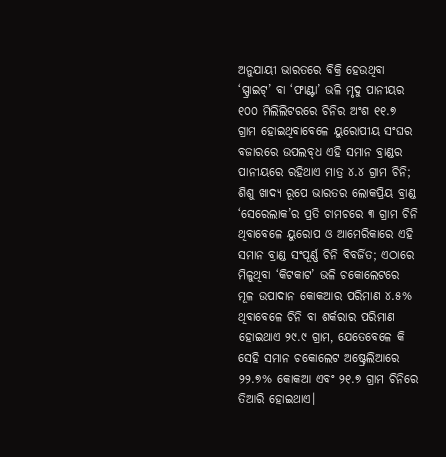ଅନୁଯାୟୀ ଭାରତରେ ବିକ୍ରି ହେଉଥିବା ‘ସ୍ପ୍ରାଇଟ୍‌’ ବା ‘ଫାଣ୍ଟା’ ଭଳି ମୃଦୁ ପାନୀୟର ୧୦୦ ମିଲିଲିଟରରେ ଚିନିର ଅଂଶ ୧୧.୭ ଗ୍ରାମ ହୋଇଥିବାବେଳେ ୟୁରୋପୀୟ ସଂଘର ବଜାରରେ ଉପଲବ୍‌ଧ ଏହି ସମାନ ବ୍ରାଣ୍ଡର ପାନୀୟରେ ରହିଥାଏ ମାତ୍ର ୪.୪ ଗ୍ରାମ ଚିନି; ଶିଶୁ ଖାଦ୍ୟ ରୂପେ ଭାରତର ଲୋକପ୍ରିୟ ବ୍ରାଣ୍ଡ ‘ସେରେଲାକ’ର ପ୍ରତି ଚାମଚରେ ୩ ଗ୍ରାମ ଚିନି ଥିବାବେଳେ ୟୁରୋପ ଓ ଆମେରିକାରେ ଏହି ସମାନ ବ୍ରାଣ୍ଡ ସଂପୂର୍ଣ୍ଣ ଚିନି ବିବର୍ଜିତ; ଏଠାରେ ମିଳୁଥିବା ‘କିଟକାଟ’ ଭଳି ଚକୋଲେଟରେ ମୂଳ ଉପାଦାନ କୋକଆର ପରିମାଣ ୪.୫% ଥିବାବେଳେ ଚିନି ବା ଶର୍କରାର ପରିମାଣ ହୋଇଥାଏ ୨୯.୯ ଗ୍ରାମ, ଯେତେବେଳେ କି ସେହି ସମାନ ଚକୋଲେଟ ଅଷ୍ଟ୍ରେଲିଆରେ ୨୨.୭% କୋକଆ ଏବଂ ୨୧.୭ ଗ୍ରାମ ଚିନିରେ ତିଆରି ହୋଇଥାଏ।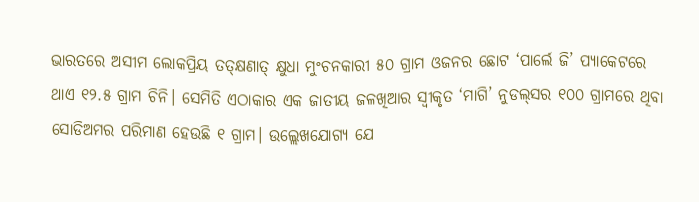ଭାରତରେ ଅସୀମ ଲୋକପ୍ରିୟ ତତ୍‌କ୍ଷଣାତ୍‌ କ୍ଷୁଧା ମୁଂଚନକାରୀ ୫୦ ଗ୍ରାମ ଓଜନର ଛୋଟ ‘ପାର୍ଲେ ଜି’ ପ୍ୟାକେଟରେ ଥାଏ ୧୨.୫ ଗ୍ରାମ ଚିନି। ସେମିତି ଏଠାକାର ଏକ ଜାତୀୟ ଜଳଖିଆର ସ୍ବୀକୃତ ‘ମାଗି’ ନୁଡଲ୍‌ସର ୧୦୦ ଗ୍ରାମରେ ଥିବା ସୋଡିଅମର ପରିମାଣ ହେଉଛି ୧ ଗ୍ରାମ। ଉଲ୍ଲେଖଯୋଗ୍ୟ ଯେ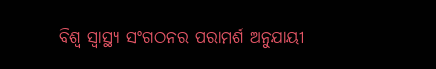ବିଶ୍ବ ସ୍ବାସ୍ଥ୍ୟ ସଂଗଠନର ପରାମର୍ଶ ଅନୁଯାୟୀ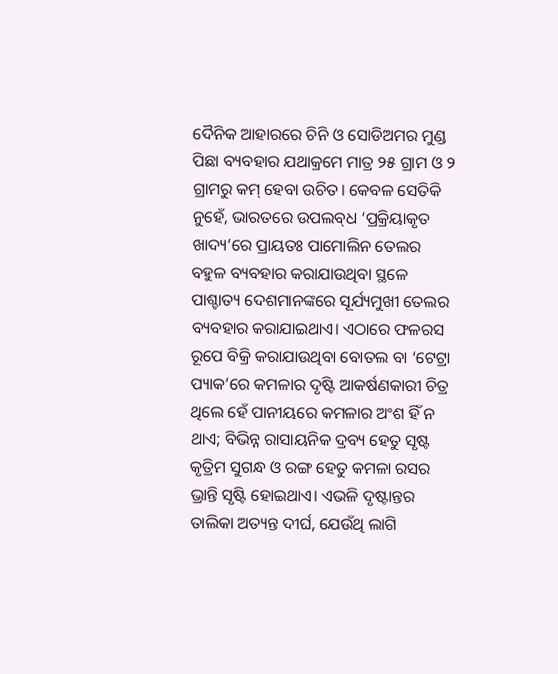ଦୈନିକ ଆହାରରେ ଚିନି ଓ ସୋଡିଅମର ମୁଣ୍ଡ ପିଛା ବ୍ୟବହାର ଯଥାକ୍ରମେ ମାତ୍ର ୨୫ ଗ୍ରାମ ଓ ୨ ଗ୍ରାମରୁ କମ୍‌ ହେବା ଉଚିତ। କେବଳ ସେତିକି ନୁହେଁ, ଭାରତରେ ଉପଲବ୍‌ଧ ‘ପ୍ରକ୍ରିୟାକୃତ ଖାଦ୍ୟ’ରେ ପ୍ରାୟତଃ ପାମୋଲିନ ତେଲର ବହୁଳ ବ୍ୟବହାର କରାଯାଉଥିବା ସ୍ଥଳେ ପାଶ୍ଚାତ୍ୟ ଦେଶମାନଙ୍କରେ ସୂର୍ଯ୍ୟମୁଖୀ ତେଲର ବ୍ୟବହାର କରାଯାଇଥାଏ। ଏଠାରେ ଫଳରସ ରୂପେ ବିକ୍ରି କରାଯାଉଥିବା ବୋତଲ ବା ‘ଟେଟ୍ରା ପ୍ୟାକ’ରେ କମଳାର ଦୃଷ୍ଟି ଆକର୍ଷଣକାରୀ ଚିତ୍ର ଥିଲେ ହେଁ ପାନୀୟରେ କମଳାର ଅଂଶ ହିଁ ନ ଥାଏ; ବିଭିନ୍ନ ରାସାୟନିକ ଦ୍ରବ୍ୟ ହେତୁ ସୃଷ୍ଟ କୃତ୍ରିମ ସୁଗନ୍ଧ ଓ ରଙ୍ଗ ହେତୁ କମଳା ରସର ଭ୍ରାନ୍ତି ସୃଷ୍ଟି ହୋଇଥାଏ। ଏଭଳି ଦୃଷ୍ଟାନ୍ତର ତାଲିକା ଅତ୍ୟନ୍ତ ଦୀର୍ଘ, ଯେଉଁଥି ଲାଗି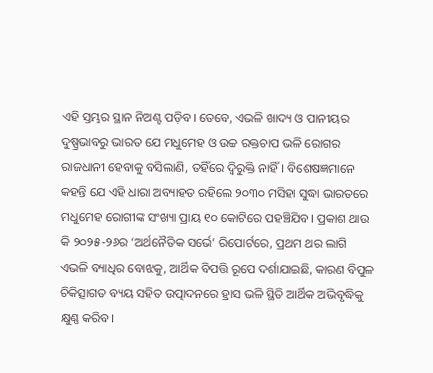ଏହି ସ୍ତମ୍ଭର ସ୍ଥାନ ନିଅଣ୍ଟ ପଡ଼ିବ। ତେବେ, ଏଭଳି ଖାଦ୍ୟ ଓ ପାନୀୟର ଦୁଷ୍ପ୍ରଭାବରୁ ଭାରତ ଯେ ମଧୁମେହ ଓ ଉଚ୍ଚ ରକ୍ତଚାପ ଭଳି ରୋଗର ରାଜଧାନୀ ହେବାକୁ ବସିଲାଣି, ତହିଁରେ ଦ୍ବିରୁକ୍ତି ନାହିଁ। ବିଶେଷଜ୍ଞମାନେ କହନ୍ତି ଯେ ଏହି ଧାରା ଅବ୍ୟାହତ ରହିଲେ ୨୦୩୦ ମସିହା ସୁଦ୍ଧା ଭାରତରେ ମଧୁମେହ ରୋଗୀଙ୍କ ସଂଖ୍ୟା ପ୍ରାୟ ୧୦ କୋଟିରେ ପହଞ୍ଚିଯିବ। ପ୍ରକାଶ ଥାଉ କି ୨୦୨୫-୨୬ର ‘ଅର୍ଥନୈତିକ ସର୍ଭେ’ ରିପୋର୍ଟରେ, ପ୍ରଥମ ଥର ଲାଗି ଏଭଳି ବ୍ୟାଧିର ବୋଝକୁ, ଆର୍ଥିକ ବିପତ୍ତି ରୂପେ ଦର୍ଶାଯାଇଛି, କାରଣ ବିପୁଳ ଚିକିତ୍ସାଗତ ବ୍ୟୟ ସହିତ ଉତ୍ପାଦନରେ ହ୍ର‌ାସ ଭଳି ସ୍ଥିତି ଆର୍ଥିକ ଅଭିବୃଦ୍ଧିକୁ କ୍ଷୁଣ୍ଣ କରିବ।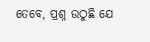ତେବେ, ପ୍ରଶ୍ନ ଉଠୁଛି ଯେ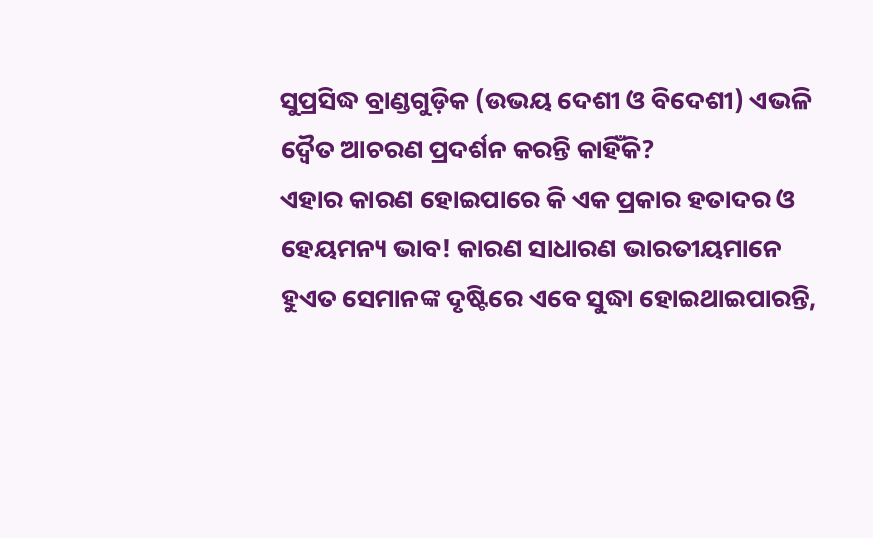ସୁପ୍ରସିଦ୍ଧ ବ୍ରାଣ୍ଡଗୁଡ଼ିକ (ଉଭୟ ଦେଶୀ ଓ ବିଦେଶୀ) ଏଭଳି ଦ୍ବୈତ ଆଚରଣ ପ୍ରଦର୍ଶନ କରନ୍ତି କାହିଁକି?
ଏହାର କାରଣ ହୋଇପାରେ କି ଏକ ପ୍ରକାର ହତାଦର ଓ ହେୟମନ୍ୟ ଭାବ! କାରଣ ସାଧାରଣ ଭାରତୀୟମାନେ ହୁଏତ ସେମାନଙ୍କ ଦୃଷ୍ଟିରେ ଏ‌ବେ ସୁଦ୍ଧା ହୋଇଥାଇପାରନ୍ତି,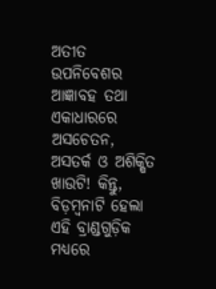ଅତୀତ ଉପନିବେଶର ଆଜ୍ଞାବହ ତଥା ଏକାଧାରରେ ଅସଚେତନ, ଅସତର୍କ ଓ ଅଶିକ୍ଷିତ ଖାଉଟି! କିନ୍ତୁ, ବିଡ଼ମ୍ବନାଟି ହେଲା ଏହି ବ୍ରାଣ୍ଡଗୁଡ଼ିକ ମଧ୍ୟରେ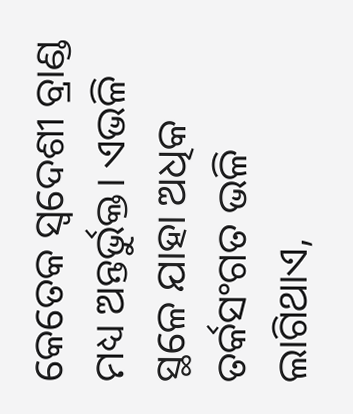କେତେକ ସ୍ବଦେଶୀ ବ୍ରାଣ୍ଡ ମଧ୍ୟ ଅନ୍ତର୍ଭୁକ୍ତ। ଏଭଳି ସ୍ଥଳେ ଯାହା ଅଧିକ ତର୍କସଂଗତ ଭଳି ଲାଗିଥାଏ,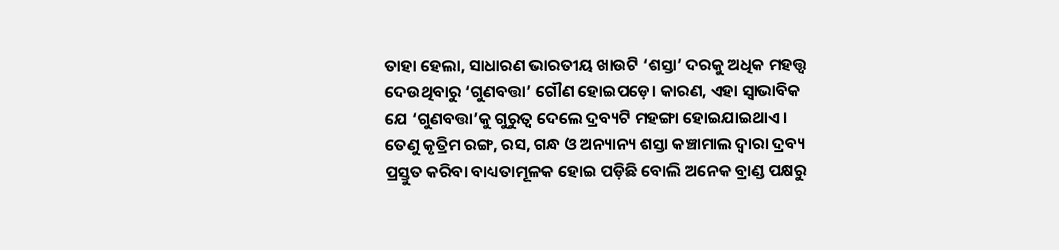ତାହା ହେଲା, ସାଧାରଣ ଭାରତୀୟ ଖାଉଟି ‘ଶସ୍ତା’ ଦରକୁ ଅଧିକ ମହତ୍ତ୍ବ ଦେଉଥିବାରୁ ‘ଗୁଣବତ୍ତା’ ଗୌଣ ହୋଇପଡ଼େ। କାରଣ, ଏହା ସ୍ବାଭାବିକ ଯେ ‘ଗୁଣବତ୍ତା’କୁ ଗୁରୁତ୍ବ ଦେଲେ ଦ୍ରବ୍ୟଟି ମହଙ୍ଗା ହୋଇଯାଇଥାଏ। ତେଣୁ କୃତ୍ରିମ ରଙ୍ଗ, ରସ, ଗନ୍ଧ ଓ ଅନ୍ୟାନ୍ୟ ଶସ୍ତା କଞ୍ଚାମାଲ ଦ୍ବାରା ଦ୍ରବ୍ୟ ପ୍ରସ୍ତୁତ କରିବା ବାଧ୍ୟତାମୂଳକ ହୋଇ ପଡ଼ିଛି ବୋଲି ଅନେକ ବ୍ରାଣ୍ଡ ପକ୍ଷରୁ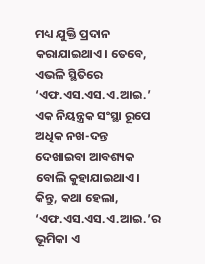ମଧ୍ୟ ଯୁକ୍ତି ପ୍ରଦାନ କରାଯାଇଥାଏ। ତେବେ, ଏଭଳି ସ୍ଥିତିରେ ‘ଏଫ.ଏସ.ଏସ.ଏ.ଆଇ.’ ଏକ ନିୟନ୍ତ୍ରକ ସଂସ୍ଥା ରୂପେ ଅଧିକ ନଖ-ଦନ୍ତ ଦେଖାଇବା ଆବଶ୍ୟକ ବୋଲି କୁହାଯାଇଥାଏ। କିନ୍ତୁ, କଥା ହେଲା, ‘ଏଫ.ଏସ.ଏସ.ଏ.ଆଇ.’ର ଭୂମିକା ଏ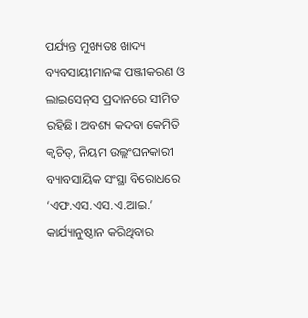ପର୍ଯ୍ୟନ୍ତ ମୁଖ୍ୟତଃ ଖାଦ୍ୟ ବ୍ୟବସାୟୀମାନଙ୍କ ପଞ୍ଜୀକରଣ ଓ ଲାଇସେନ୍‌ସ ପ୍ରଦାନରେ ସୀମିତ ରହିଛି। ଅବଶ୍ୟ କଦବା କେମିତି କ୍ବଚିତ୍‌, ନିୟମ ଉଲ୍ଲଂଘନକାରୀ ବ୍ୟାବସାୟିକ ସଂସ୍ଥା ବିରୋଧରେ ‘ଏଫ.ଏସ.ଏସ.ଏ.ଆଇ.’ କାର୍ଯ୍ୟାନୁଷ୍ଠାନ କରିଥିବାର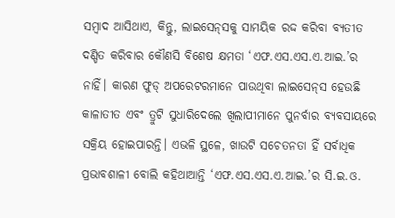ସମ୍ବାଦ ଆସିଥାଏ, କିନ୍ତୁ, ଲାଇସେନ୍‌ସକୁ ସାମୟିକ ରଦ୍ଦ କରିବା ବ୍ୟତୀତ ଦଣ୍ଡିତ କରିବାର କୌଣସି ବିଶେଷ କ୍ଷମତା ‘ଏଫ.ଏସ.ଏସ.ଏ.ଆଇ.’ର ନାହିଁ। କାରଣ ଫୁଡ୍‌ ଅପରେଟରମାନେ ପାଉଥିବା ଲାଇସେନ୍‌ସ ହେଉଛି କାଳାତୀତ ଏବଂ ତ୍ରୁଟି ସୁଧାରିଦେଲେ ଖିଲାପୀମାନେ ପୁନର୍ବାର ବ୍ୟବସାୟରେ ସକ୍ରିୟ ହୋଇପାରନ୍ତି। ଏଭଳି ସ୍ଥଳେ, ଖାଉଟି ସଚେତନତା ହିଁ ସର୍ବାଧିକ ପ୍ରଭାବଶାଳୀ ବୋଲି କହିଥାଆନ୍ତି ‘ଏଫ.ଏସ.ଏସ.ଏ.ଆଇ.’ର ସି.ଇ.ଓ.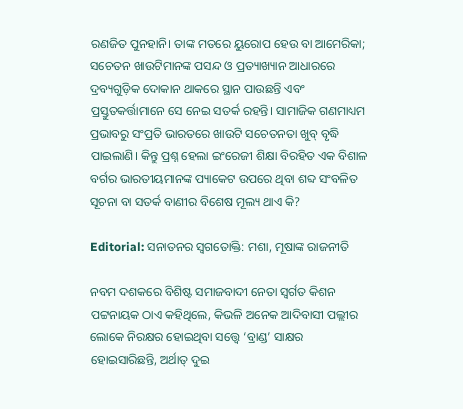ରଣଜିତ ପୁନହାନି। ତାଙ୍କ ମତରେ ୟୁରୋପ ହେଉ ବା ଆମେରିକା; ସଚେତନ ଖାଉଟିମାନଙ୍କ ପସନ୍ଦ ଓ ପ୍ରତ୍ୟାଖ୍ୟାନ ଆଧାରରେ ଦ୍ରବ୍ୟଗୁଡ଼ିକ ଦୋକାନ ଥାକରେ ସ୍ଥାନ ପାଉଛନ୍ତି ଏବଂ ପ୍ରସ୍ତୁତକର୍ତ୍ତାମାନେ ସେ ନେଇ ସତର୍କ ରହନ୍ତି। ସାମାଜିକ ଗଣମାଧ୍ୟମ ପ୍ରଭାବରୁ ସଂପ୍ରତି ଭାରତରେ ଖାଉଟି ସଚେତନତା ଖୁବ୍‌ ବୃଦ୍ଧି ପାଇଲାଣି। କିନ୍ତୁ ପ୍ରଶ୍ନ ହେଲା ଇଂରେଜୀ ଶିକ୍ଷା ବିରହିତ ଏକ ବିଶାଳ ବର୍ଗର ଭାରତୀୟମାନଙ୍କ ପ୍ୟାକେଟ ଉପରେ ଥିବା ଶବ୍ଦ ସଂବଳିତ ସୂଚନା ବା ସତର୍କ ବାଣୀର ବିଶେଷ ମୂଲ୍ୟ ଥାଏ କି?

Editorial: ସନାତନର ସ୍ବଗତୋକ୍ତି: ମଶା, ମୂଷାଙ୍କ ରାଜନୀତି

ନବମ ଦଶକରେ ବିଶିଷ୍ଟ ସମାଜବାଦୀ ନେତା ସ୍ବର୍ଗତ କିଶନ ପଟ୍ଟନାୟକ ଠାଏ କହିଥିଲେ, କିଭଳି ଅନେକ ଆଦିବାସୀ ପଲ୍ଲୀର ଲୋକେ ନିରକ୍ଷର ହୋଇଥିବା ସତ୍ତ୍ବେ ‘ବ୍ରାଣ୍ଡ’ ସାକ୍ଷର ହୋଇସାରିଛନ୍ତି, ଅର୍ଥାତ୍‌ ଦୁଇ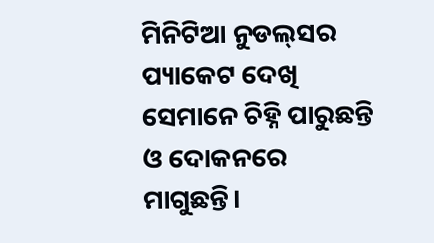ମିନିଟିଆ ନୁଡଲ୍‌ସର ପ୍ୟାକେଟ ଦେଖି ସେମାନେ ଚିହ୍ନି ପାରୁଛନ୍ତି ଓ ଦୋକନରେ ମାଗୁଛନ୍ତି।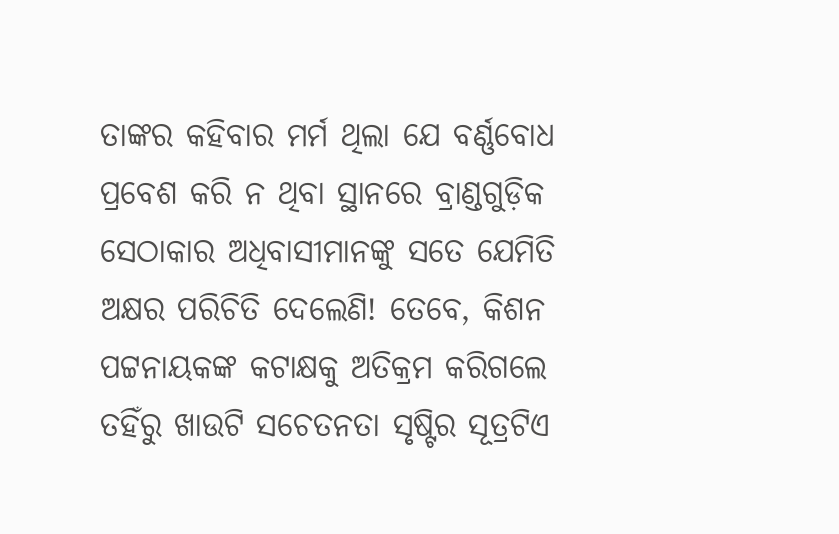ତାଙ୍କର କହିବାର ମର୍ମ ଥିଲା ଯେ ବର୍ଣ୍ଣବୋଧ ପ୍ରବେଶ କରି ନ ଥିବା ସ୍ଥାନରେ ବ୍ରାଣ୍ଡଗୁଡ଼ିକ ସେଠାକାର ଅଧିବାସୀମାନଙ୍କୁ ସତେ ଯେମିତି ଅକ୍ଷର ପରିଚିତି ଦେଲେଣି! ତେବେ, କିଶନ ପଟ୍ଟନାୟକଙ୍କ କଟାକ୍ଷକୁ ଅତିକ୍ରମ କରିଗଲେ ତହିଁରୁ ଖାଉଟି ସଚେତନତା ସୃଷ୍ଟିର ସୂତ୍ରଟିଏ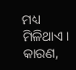ମଧ୍ୟ ମିଳିଥାଏ। କାରଣ,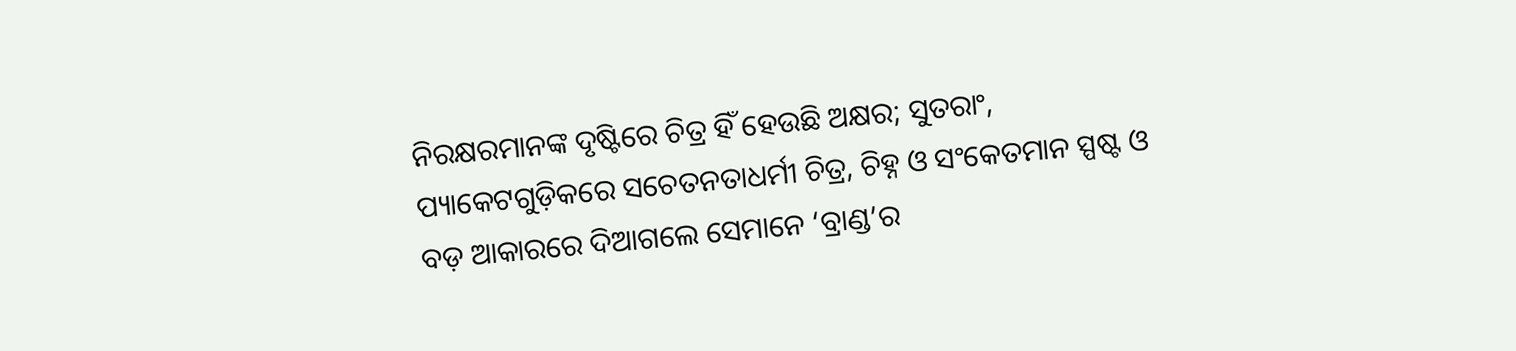ନିରକ୍ଷରମାନଙ୍କ ଦୃଷ୍ଟିରେ ଚିତ୍ର ହିଁ ହେଉଛି ଅକ୍ଷର; ସୁତରାଂ, ପ୍ୟାକେଟଗୁଡ଼ିକରେ ସଚେତନତାଧର୍ମୀ ଚିତ୍ର, ଚିହ୍ନ ଓ ସଂକେତମାନ ସ୍ପଷ୍ଟ ଓ ବଡ଼ ଆକାରରେ ଦିଆଗଲେ ସେମାନେ ‘ବ୍ରାଣ୍ଡ’ର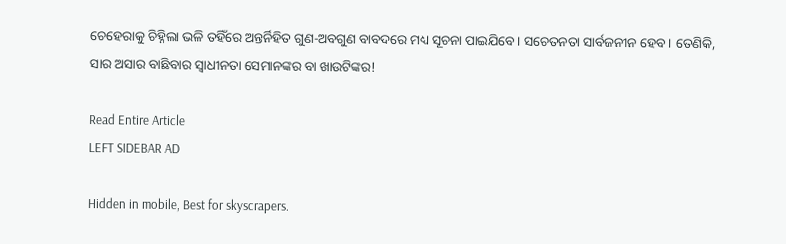ଚେହେରାକୁ ଚିହ୍ନିଲା ଭଳି ତହିଁରେ ଅନ୍ତର୍ନିହିତ ଗୁଣ-ଅବଗୁଣ ବାବଦରେ ମଧ୍ୟ ସୂଚନା ପାଇଯିବେ। ସଚେତନତା ସାର୍ବଜନୀନ ହେବ। ତେଣିକି, ସାର ଅସାର ବାଛିବାର ସ୍ବାଧୀନତା ସେମାନଙ୍କର ବା ଖାଉଟିଙ୍କର!

Read Entire Article
LEFT SIDEBAR AD

Hidden in mobile, Best for skyscrapers.